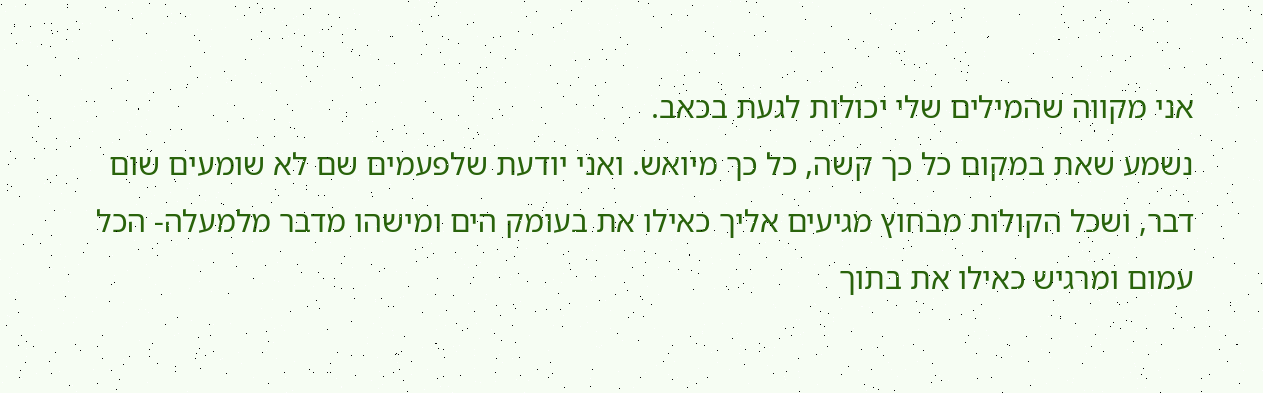אני מקווה שהמילים שלי יכולות לגעת בכאב.
נשמע שאת במקום כל כך קשה, כל כך מיואש. ואני יודעת שלפעמים שם לא שומעים שום דבר, ושכל הקולות מבחוץ מגיעים אליך כאילו את בעומק הים ומישהו מדבר מלמעלה- הכל עמום ומרגיש כאילו את בתוך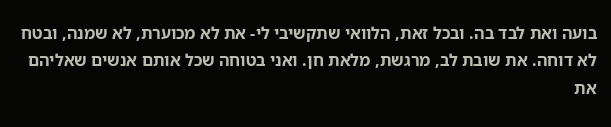בועה ואת לבד בה. ובכל זאת, הלוואי שתקשיבי לי- את לא מכוערת, לא שמנה, ובטח לא דוחה. את שובת לב, מרגשת, מלאת חן. ואני בטוחה שכל אותם אנשים שאליהם את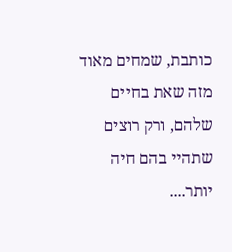כותבת, שמחים מאוד מזה שאת בחיים שלהם, ורק רוצים שתהיי בהם חיה יותר....